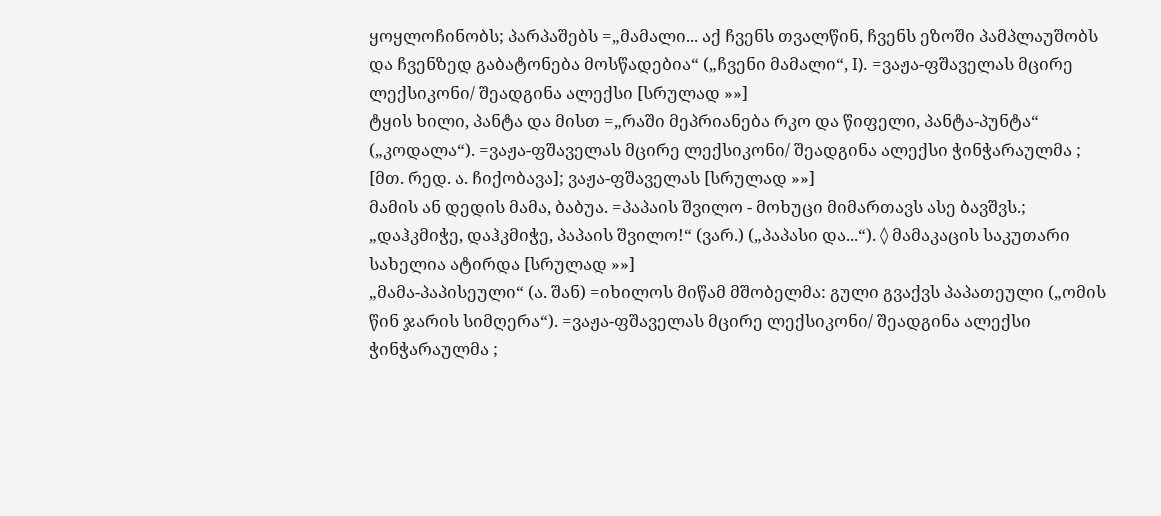ყოყლოჩინობს; პარპაშებს =„მამალი... აქ ჩვენს თვალწინ, ჩვენს ეზოში პამპლაუშობს და ჩვენზედ გაბატონება მოსწადებია“ („ჩვენი მამალი“, I). =ვაჟა-ფშაველას მცირე ლექსიკონი/ შეადგინა ალექსი [სრულად »»]
ტყის ხილი, პანტა და მისთ =„რაში მეპრიანება რკო და წიფელი, პანტა-პუნტა“ („კოდალა“). =ვაჟა-ფშაველას მცირე ლექსიკონი/ შეადგინა ალექსი ჭინჭარაულმა ; [მთ. რედ. ა. ჩიქობავა]; ვაჟა-ფშაველას [სრულად »»]
მამის ან დედის მამა, ბაბუა. =პაპაის შვილო - მოხუცი მიმართავს ასე ბავშვს.; „დაჰკმიჭე, დაჰკმიჭე, პაპაის შვილო!“ (ვარ.) („პაპასი და...“). ◊ მამაკაცის საკუთარი სახელია ატირდა [სრულად »»]
„მამა-პაპისეული“ (ა. შან) =იხილოს მიწამ მშობელმა: გული გვაქვს პაპათეული („ომის წინ ჯარის სიმღერა“). =ვაჟა-ფშაველას მცირე ლექსიკონი/ შეადგინა ალექსი ჭინჭარაულმა ;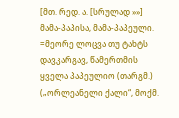[მთ. რედ. ა. [სრულად »»]
მამა-პაპისა, მამა-პაპეული. =მეორე ლოცვა თუ ტახტს დავკარგავ, წამერთმის ყველა პაპეულიო (თარგმ.) („ორლეანელი ქალი“, მოქმ.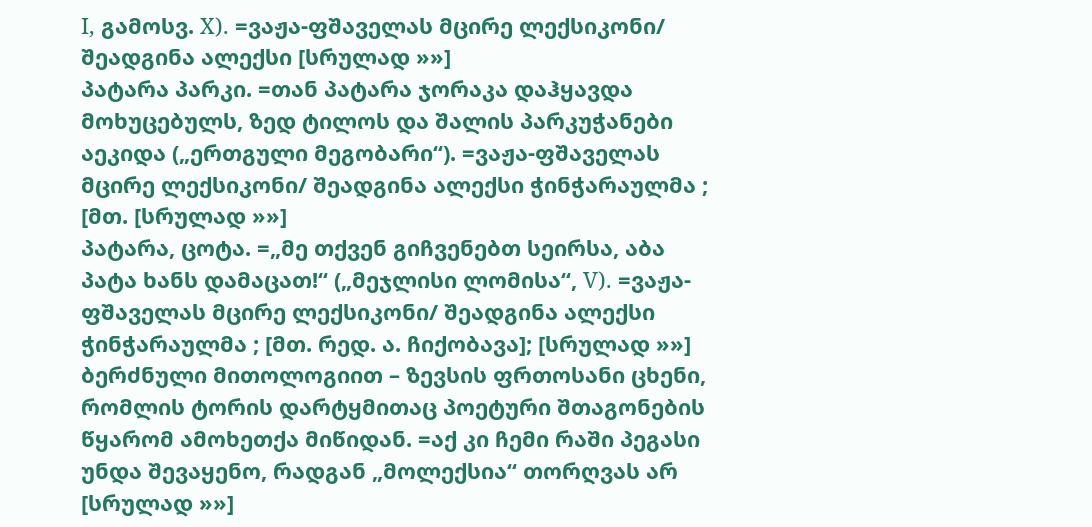I, გამოსვ. X). =ვაჟა-ფშაველას მცირე ლექსიკონი/ შეადგინა ალექსი [სრულად »»]
პატარა პარკი. =თან პატარა ჯორაკა დაჰყავდა მოხუცებულს, ზედ ტილოს და შალის პარკუჭანები აეკიდა („ერთგული მეგობარი“). =ვაჟა-ფშაველას მცირე ლექსიკონი/ შეადგინა ალექსი ჭინჭარაულმა ; [მთ. [სრულად »»]
პატარა, ცოტა. =„მე თქვენ გიჩვენებთ სეირსა, აბა პატა ხანს დამაცათ!“ („მეჯლისი ლომისა“, V). =ვაჟა-ფშაველას მცირე ლექსიკონი/ შეადგინა ალექსი ჭინჭარაულმა ; [მთ. რედ. ა. ჩიქობავა]; [სრულად »»]
ბერძნული მითოლოგიით – ზევსის ფრთოსანი ცხენი, რომლის ტორის დარტყმითაც პოეტური შთაგონების წყარომ ამოხეთქა მიწიდან. =აქ კი ჩემი რაში პეგასი უნდა შევაყენო, რადგან „მოლექსია“ თორღვას არ [სრულად »»]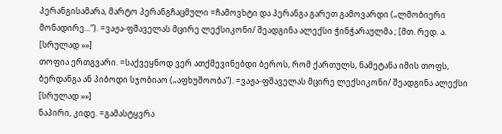პერანგისამარა, მარტო პერანგჩაცმული =ჩამოვხტი და პერანგა გარეთ გამოვარდი („ლმობიერი მონადირე...“). =ვაჟა-ფშაველას მცირე ლექსიკონი/ შეადგინა ალექსი ჭინჭარაულმა ; [მთ. რედ. ა. [სრულად »»]
თოფია ერთგვარი. =საქვეყნოდ ვერ ათქმევინებდი ბეროს, რომ ქართულს, ნამეტანა იმის თოფს, ბერდანგა ან პიბოდი სჯობიაო („აფხუშოობა“). =ვაჟა-ფშაველას მცირე ლექსიკონი/ შეადგინა ალექსი [სრულად »»]
ნაპირი, კიდე. =გამასტყვრა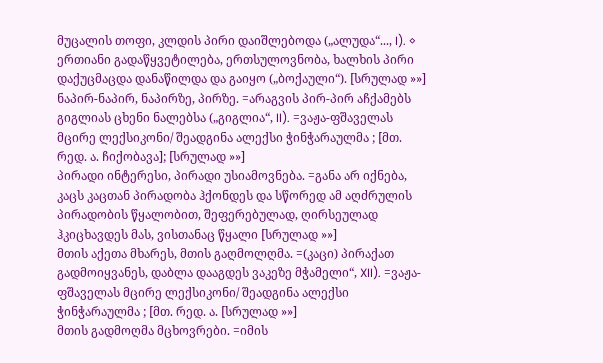მუცალის თოფი, კლდის პირი დაიშლებოდა („ალუდა“..., I). ◊ ერთიანი გადაწყვეტილება, ერთსულოვნობა, ხალხის პირი დაქუცმაცდა დანაწილდა და გაიყო („ბოქაული“). [სრულად »»]
ნაპირ-ნაპირ, ნაპირზე, პირზე. =არაგვის პირ-პირ აჩქამებს გიგლიას ცხენი ნალებსა („გიგლია“, II). =ვაჟა-ფშაველას მცირე ლექსიკონი/ შეადგინა ალექსი ჭინჭარაულმა ; [მთ. რედ. ა. ჩიქობავა]; [სრულად »»]
პირადი ინტერესი, პირადი უსიამოვნება. =განა არ იქნება, კაცს კაცთან პირადობა ჰქონდეს და სწორედ ამ აღძრულის პირადობის წყალობით, შეფერებულად, ღირსეულად ჰკიცხავდეს მას, ვისთანაც წყალი [სრულად »»]
მთის აქეთა მხარეს, მთის გაღმოლღმა. =(კაცი) პირაქათ გადმოიყვანეს, დაბლა დააგდეს ვაკეზე მჭამელი“, XII). =ვაჟა-ფშაველას მცირე ლექსიკონი/ შეადგინა ალექსი ჭინჭარაულმა ; [მთ. რედ. ა. [სრულად »»]
მთის გადმოღმა მცხოვრები. =იმის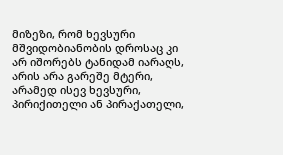მიზეზი, რომ ხევსური მშვიდობიანობის დროსაც კი არ იშორებს ტანიდამ იარაღს, არის არა გარეშე მტერი, არამედ ისევ ხევსური, პირიქითელი ან პირაქათელი,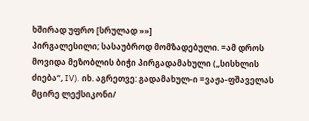ხშირად უფრო [სრულად »»]
პირგალესილი; სასაუბროდ მომზადებული. =ამ დროს მოვიდა მეზობლის ბიჭი პირგადამახული („სისხლის ძიება“, IV). იხ. აგრეთვე: გადამახულ-ი =ვაჟა-ფშაველას მცირე ლექსიკონი/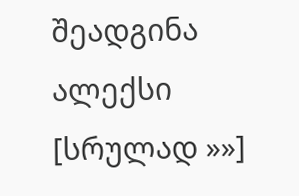შეადგინა ალექსი [სრულად »»]